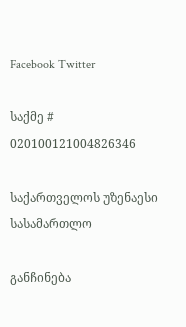Facebook Twitter

საქმე # 020100121004826346

საქართველოს უზენაესი სასამართლო

განჩინება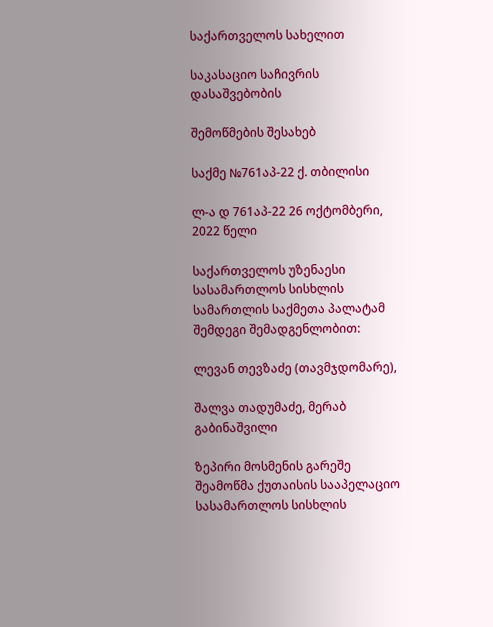საქართველოს სახელით

საკასაციო საჩივრის დასაშვებობის

შემოწმების შესახებ

საქმე №761აპ-22 ქ. თბილისი

ლ-ა დ 761აპ-22 26 ოქტომბერი, 2022 წელი

საქართველოს უზენაესი სასამართლოს სისხლის სამართლის საქმეთა პალატამ შემდეგი შემადგენლობით:

ლევან თევზაძე (თავმჯდომარე),

შალვა თადუმაძე, მერაბ გაბინაშვილი

ზეპირი მოსმენის გარეშე შეამოწმა ქუთაისის სააპელაციო სასამართლოს სისხლის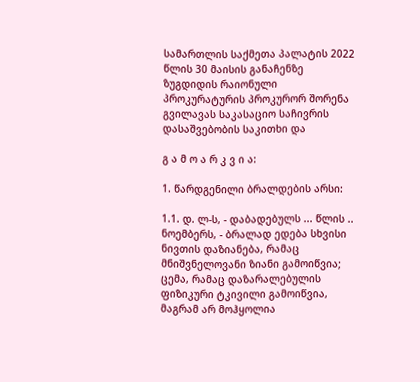სამართლის საქმეთა პალატის 2022 წლის 30 მაისის განაჩენზე ზუგდიდის რაიონული პროკურატურის პროკურორ შორენა გვილავას საკასაციო საჩივრის დასაშვებობის საკითხი და

გ ა მ ო ა რ კ ვ ი ა:

1. წარდგენილი ბრალდების არსი:

1.1. დ. ლ-ს, - დაბადებულს ... წლის .. ნოემბერს, - ბრალად ედება სხვისი ნივთის დაზიანება, რამაც მნიშვნელოვანი ზიანი გამოიწვია; ცემა, რამაც დაზარალებულის ფიზიკური ტკივილი გამოიწვია, მაგრამ არ მოჰყოლია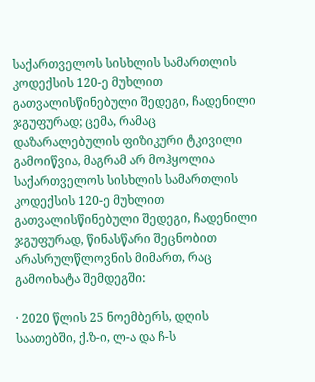საქართველოს სისხლის სამართლის კოდექსის 120-ე მუხლით გათვალისწინებული შედეგი, ჩადენილი ჯგუფურად; ცემა, რამაც დაზარალებულის ფიზიკური ტკივილი გამოიწვია, მაგრამ არ მოჰყოლია საქართველოს სისხლის სამართლის კოდექსის 120-ე მუხლით გათვალისწინებული შედეგი, ჩადენილი ჯგუფურად, წინასწარი შეცნობით არასრულწლოვნის მიმართ, რაც გამოიხატა შემდეგში:

· 2020 წლის 25 ნოემბერს, დღის საათებში, ქ.ზ-ი, ლ-ა და ჩ-ს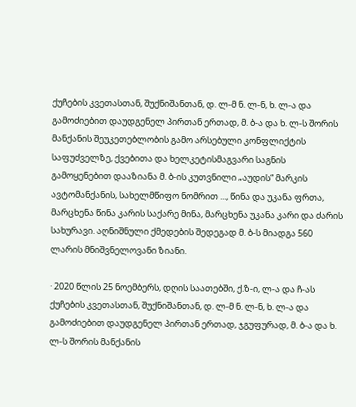ქუჩების კვეთასთან, შუქნიშანთან, დ. ლ-მ ნ. ლ-ნ, ხ. ლ-ა და გამოძიებით დაუდგენელ პირთან ერთად, მ. ბ-ა და ხ. ლ-ს შორის მანქანის შეუკეთებლობის გამო არსებული კონფლიქტის საფუძველზე, ქვებითა და ხელკეტისმაგვარი საგნის გამოყენებით დააზიანა მ. ბ-ის კუთვნილი „აუდის“ მარკის ავტომანქანის, სახელმწიფო ნომრით ..., წინა და უკანა ფრთა, მარცხენა წინა კარის საქარე მინა, მარცხენა უკანა კარი და ძარის სახურავი. აღნიშნული ქმედების შედეგად მ. ბ-ს მიადგა 560 ლარის მნიშვნელოვანი ზიანი.

· 2020 წლის 25 ნოემბერს, დღის საათებში, ქ.ზ-ი, ლ-ა და ჩ-ას ქუჩების კვეთასთან, შუქნიშანთან, დ. ლ-მ ნ. ლ-ნ, ხ. ლ-ა და გამოძიებით დაუდგენელ პირთან ერთად, ჯგუფურად, მ. ბ-ა და ხ. ლ-ს შორის მანქანის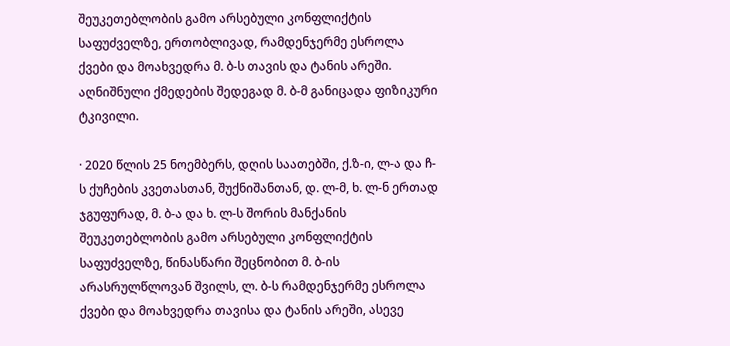შეუკეთებლობის გამო არსებული კონფლიქტის საფუძველზე, ერთობლივად, რამდენჯერმე ესროლა ქვები და მოახვედრა მ. ბ-ს თავის და ტანის არეში. აღნიშნული ქმედების შედეგად მ. ბ-მ განიცადა ფიზიკური ტკივილი.

· 2020 წლის 25 ნოემბერს, დღის საათებში, ქ.ზ-ი, ლ-ა და ჩ-ს ქუჩების კვეთასთან, შუქნიშანთან, დ. ლ-მ, ხ. ლ-ნ ერთად ჯგუფურად, მ. ბ-ა და ხ. ლ-ს შორის მანქანის შეუკეთებლობის გამო არსებული კონფლიქტის საფუძველზე, წინასწარი შეცნობით მ. ბ-ის არასრულწლოვან შვილს, ლ. ბ-ს რამდენჯერმე ესროლა ქვები და მოახვედრა თავისა და ტანის არეში, ასევე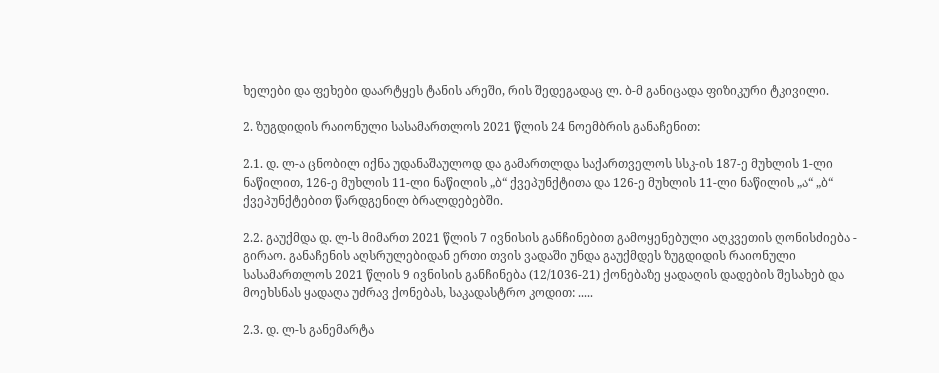ხელები და ფეხები დაარტყეს ტანის არეში, რის შედეგადაც ლ. ბ-მ განიცადა ფიზიკური ტკივილი.

2. ზუგდიდის რაიონული სასამართლოს 2021 წლის 24 ნოემბრის განაჩენით:

2.1. დ. ლ-ა ცნობილ იქნა უდანაშაულოდ და გამართლდა საქართველოს სსკ-ის 187-ე მუხლის 1-ლი ნაწილით, 126-ე მუხლის 11-ლი ნაწილის „ბ“ ქვეპუნქტითა და 126-ე მუხლის 11-ლი ნაწილის „ა“ „ბ“ ქვეპუნქტებით წარდგენილ ბრალდებებში.

2.2. გაუქმდა დ. ლ-ს მიმართ 2021 წლის 7 ივნისის განჩინებით გამოყენებული აღკვეთის ღონისძიება - გირაო. განაჩენის აღსრულებიდან ერთი თვის ვადაში უნდა გაუქმდეს ზუგდიდის რაიონული სასამართლოს 2021 წლის 9 ივნისის განჩინება (12/1036-21) ქონებაზე ყადაღის დადების შესახებ და მოეხსნას ყადაღა უძრავ ქონებას, საკადასტრო კოდით: .....

2.3. დ. ლ-ს განემარტა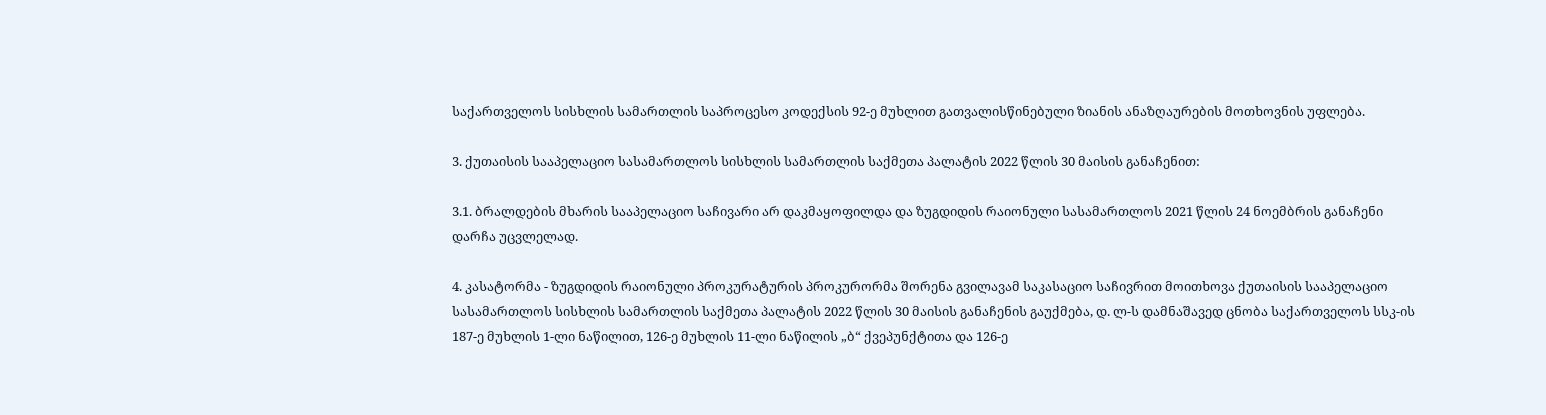საქართველოს სისხლის სამართლის საპროცესო კოდექსის 92-ე მუხლით გათვალისწინებული ზიანის ანაზღაურების მოთხოვნის უფლება.

3. ქუთაისის სააპელაციო სასამართლოს სისხლის სამართლის საქმეთა პალატის 2022 წლის 30 მაისის განაჩენით:

3.1. ბრალდების მხარის სააპელაციო საჩივარი არ დაკმაყოფილდა და ზუგდიდის რაიონული სასამართლოს 2021 წლის 24 ნოემბრის განაჩენი დარჩა უცვლელად.

4. კასატორმა - ზუგდიდის რაიონული პროკურატურის პროკურორმა შორენა გვილავამ საკასაციო საჩივრით მოითხოვა ქუთაისის სააპელაციო სასამართლოს სისხლის სამართლის საქმეთა პალატის 2022 წლის 30 მაისის განაჩენის გაუქმება, დ. ლ-ს დამნაშავედ ცნობა საქართველოს სსკ-ის 187-ე მუხლის 1-ლი ნაწილით, 126-ე მუხლის 11-ლი ნაწილის „ბ“ ქვეპუნქტითა და 126-ე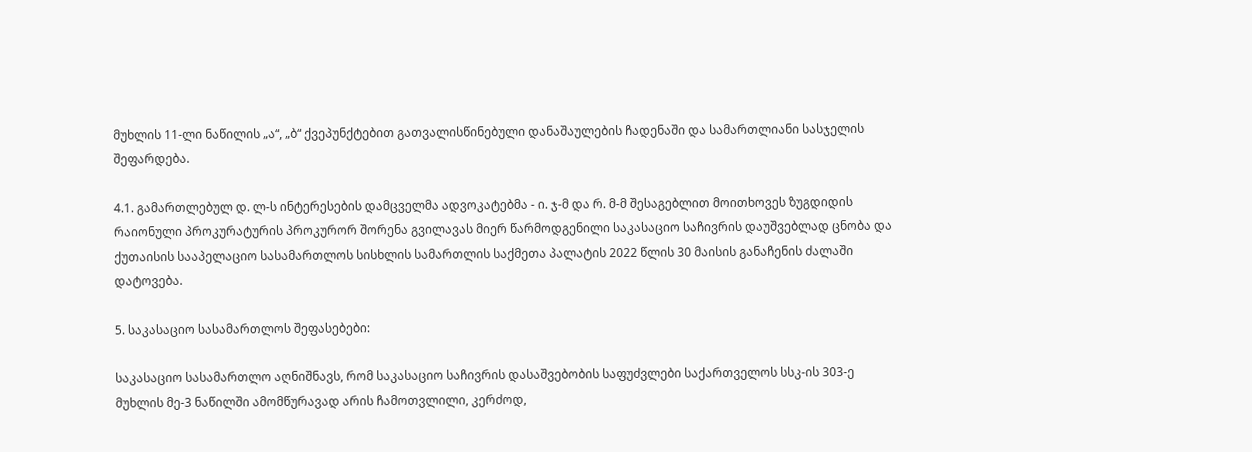მუხლის 11-ლი ნაწილის „ა“, „ბ“ ქვეპუნქტებით გათვალისწინებული დანაშაულების ჩადენაში და სამართლიანი სასჯელის შეფარდება.

4.1. გამართლებულ დ. ლ-ს ინტერესების დამცველმა ადვოკატებმა - ი. ჯ-მ და რ. მ-მ შესაგებლით მოითხოვეს ზუგდიდის რაიონული პროკურატურის პროკურორ შორენა გვილავას მიერ წარმოდგენილი საკასაციო საჩივრის დაუშვებლად ცნობა და ქუთაისის სააპელაციო სასამართლოს სისხლის სამართლის საქმეთა პალატის 2022 წლის 30 მაისის განაჩენის ძალაში დატოვება.

5. საკასაციო სასამართლოს შეფასებები:

საკასაციო სასამართლო აღნიშნავს, რომ საკასაციო საჩივრის დასაშვებობის საფუძვლები საქართველოს სსკ-ის 303-ე მუხლის მე-3 ნაწილში ამომწურავად არის ჩამოთვლილი, კერძოდ,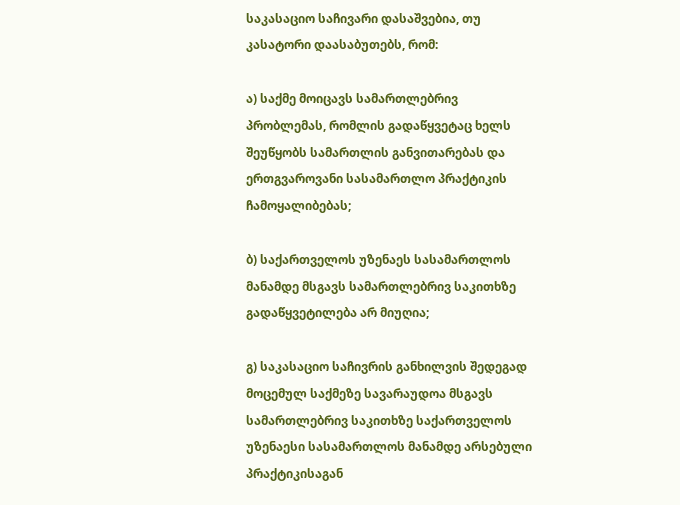საკასაციო საჩივარი დასაშვებია, თუ კასატორი დაასაბუთებს, რომ:

ა) საქმე მოიცავს სამართლებრივ პრობლემას, რომლის გადაწყვეტაც ხელს შეუწყობს სამართლის განვითარებას და ერთგვაროვანი სასამართლო პრაქტიკის ჩამოყალიბებას;

ბ) საქართველოს უზენაეს სასამართლოს მანამდე მსგავს სამართლებრივ საკითხზე გადაწყვეტილება არ მიუღია;

გ) საკასაციო საჩივრის განხილვის შედეგად მოცემულ საქმეზე სავარაუდოა მსგავს სამართლებრივ საკითხზე საქართველოს უზენაესი სასამართლოს მანამდე არსებული პრაქტიკისაგან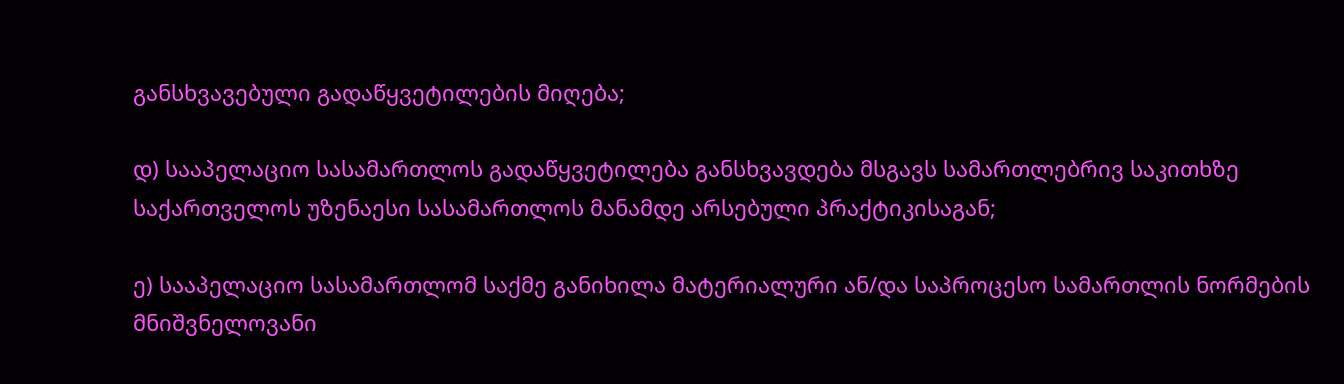განსხვავებული გადაწყვეტილების მიღება;

დ) სააპელაციო სასამართლოს გადაწყვეტილება განსხვავდება მსგავს სამართლებრივ საკითხზე საქართველოს უზენაესი სასამართლოს მანამდე არსებული პრაქტიკისაგან;

ე) სააპელაციო სასამართლომ საქმე განიხილა მატერიალური ან/და საპროცესო სამართლის ნორმების მნიშვნელოვანი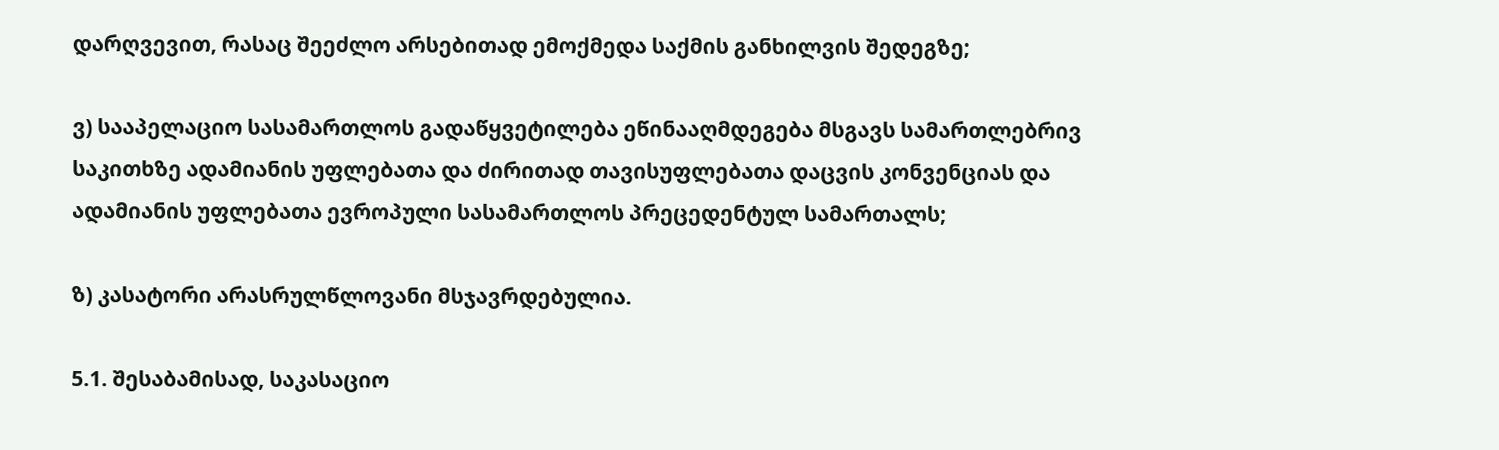დარღვევით, რასაც შეეძლო არსებითად ემოქმედა საქმის განხილვის შედეგზე;

ვ) სააპელაციო სასამართლოს გადაწყვეტილება ეწინააღმდეგება მსგავს სამართლებრივ საკითხზე ადამიანის უფლებათა და ძირითად თავისუფლებათა დაცვის კონვენციას და ადამიანის უფლებათა ევროპული სასამართლოს პრეცედენტულ სამართალს;

ზ) კასატორი არასრულწლოვანი მსჯავრდებულია.

5.1. შესაბამისად, საკასაციო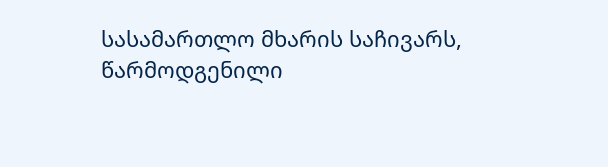სასამართლო მხარის საჩივარს, წარმოდგენილი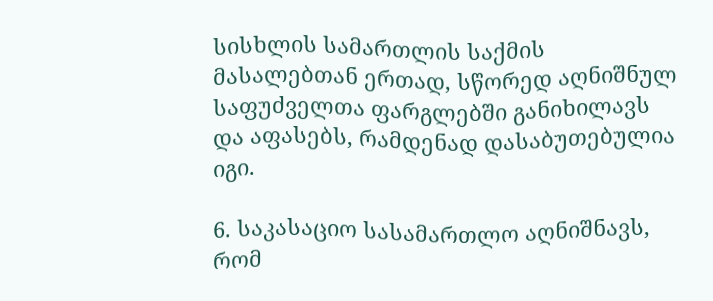სისხლის სამართლის საქმის მასალებთან ერთად, სწორედ აღნიშნულ საფუძველთა ფარგლებში განიხილავს და აფასებს, რამდენად დასაბუთებულია იგი.

6. საკასაციო სასამართლო აღნიშნავს, რომ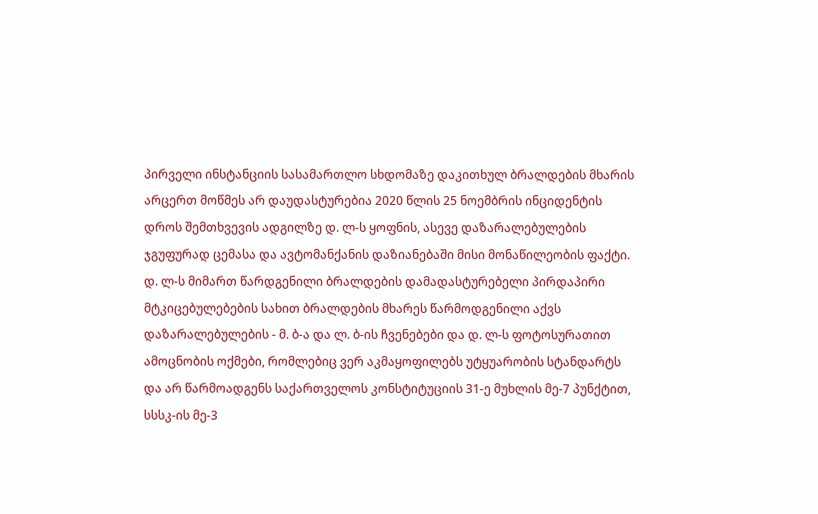პირველი ინსტანციის სასამართლო სხდომაზე დაკითხულ ბრალდების მხარის არცერთ მოწმეს არ დაუდასტურებია 2020 წლის 25 ნოემბრის ინციდენტის დროს შემთხვევის ადგილზე დ. ლ-ს ყოფნის, ასევე დაზარალებულების ჯგუფურად ცემასა და ავტომანქანის დაზიანებაში მისი მონაწილეობის ფაქტი. დ. ლ-ს მიმართ წარდგენილი ბრალდების დამადასტურებელი პირდაპირი მტკიცებულებების სახით ბრალდების მხარეს წარმოდგენილი აქვს დაზარალებულების - მ. ბ-ა და ლ. ბ-ის ჩვენებები და დ. ლ-ს ფოტოსურათით ამოცნობის ოქმები, რომლებიც ვერ აკმაყოფილებს უტყუარობის სტანდარტს და არ წარმოადგენს საქართველოს კონსტიტუციის 31-ე მუხლის მე-7 პუნქტით, სსსკ-ის მე-3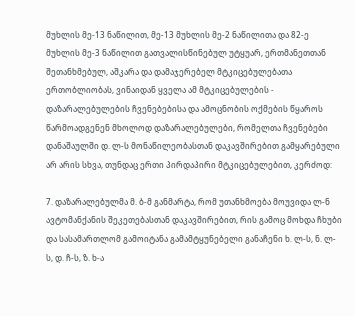მუხლის მე-13 ნაწილით, მე-13 მუხლის მე-2 ნაწილითა და 82-ე მუხლის მე-3 ნაწილით გათვალისწინებულ უტყუარ, ერთმანეთთან შეთანხმებულ, აშკარა და დამაჯერებელ მტკიცებულებათა ერთობლიობას, ვინაიდან ყველა ამ მტკიცებულების - დაზარალებულების ჩვენებებისა და ამოცნობის ოქმების წყაროს წარმოადგენენ მხოლოდ დაზარალებულები, რომელთა ჩვენებები დანაშაულში დ. ლ-ს მონაწილეობასთან დაკავშირებით გამყარებული არ არის სხვა, თუნდაც ერთი პირდაპირი მტკიცებულებით, კერძოდ:

7. დაზარალებულმა მ. ბ-მ განმარტა, რომ უთანხმოება მოუვიდა ლ-ნ ავტომანქანის შეკეთებასთან დაკავშირებით, რის გამოც მოხდა ჩხუბი და სასამართლომ გამოიტანა გამამტყუნებელი განაჩენი ხ. ლ-ს, ნ. ლ-ს, დ. ჩ-ს, ზ. ხ-ა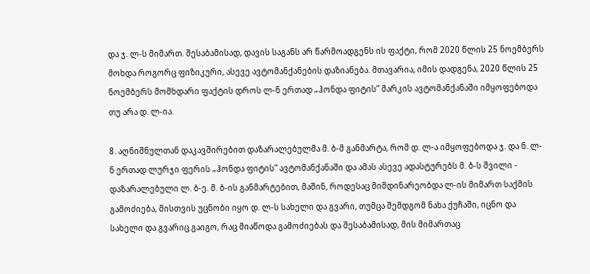და ჯ. ლ-ს მიმართ. შესაბამისად, დავის საგანს არ წარმოადგენს ის ფაქტი, რომ 2020 წლის 25 ნოემბერს მოხდა როგორც ფიზიკური, ასევე ავტომანქანების დაზიანება. მთავარია, იმის დადგენა, 2020 წლის 25 ნოემბერს მომხდარი ფაქტის დროს ლ-ნ ერთად „ჰონდა ფიტის“ მარკის ავტომანქანაში იმყოფებოდა თუ არა დ. ლ-ია.

8. აღნიშნულთან დაკავშირებით დაზარალებულმა მ. ბ-მ განმარტა, რომ დ. ლ-ა იმყოფებოდა ჯ. და ნ. ლ-ნ ერთად ლურჯი ფერის „ჰონდა ფიტის“ ავტომანქანაში და ამას ასევე ადასტურებს მ. ბ-ს შვილი - დაზარალებული ლ. ბ-ე. მ. ბ-ის განმარტებით, მაშინ, როდესაც მიმდინარეობდა ლ-ის მიმართ საქმის გამოძიება, მისთვის უცნობი იყო დ. ლ-ს სახელი და გვარი, თუმცა შემდგომ ნახა ქუჩაში, იცნო და სახელი და გვარიც გაიგო, რაც მიაწოდა გამოძიებას და შესაბამისად, მის მიმართაც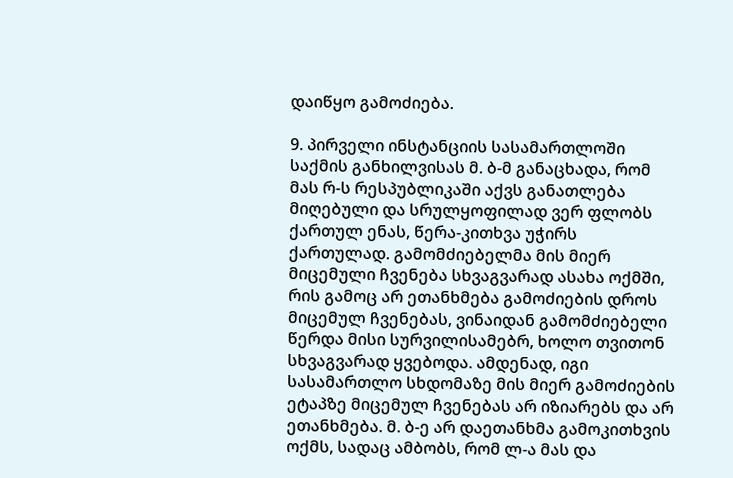დაიწყო გამოძიება.

9. პირველი ინსტანციის სასამართლოში საქმის განხილვისას მ. ბ-მ განაცხადა, რომ მას რ-ს რესპუბლიკაში აქვს განათლება მიღებული და სრულყოფილად ვერ ფლობს ქართულ ენას, წერა-კითხვა უჭირს ქართულად. გამომძიებელმა მის მიერ მიცემული ჩვენება სხვაგვარად ასახა ოქმში, რის გამოც არ ეთანხმება გამოძიების დროს მიცემულ ჩვენებას, ვინაიდან გამომძიებელი წერდა მისი სურვილისამებრ, ხოლო თვითონ სხვაგვარად ყვებოდა. ამდენად, იგი სასამართლო სხდომაზე მის მიერ გამოძიების ეტაპზე მიცემულ ჩვენებას არ იზიარებს და არ ეთანხმება. მ. ბ-ე არ დაეთანხმა გამოკითხვის ოქმს, სადაც ამბობს, რომ ლ-ა მას და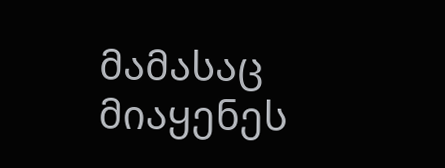მამასაც მიაყენეს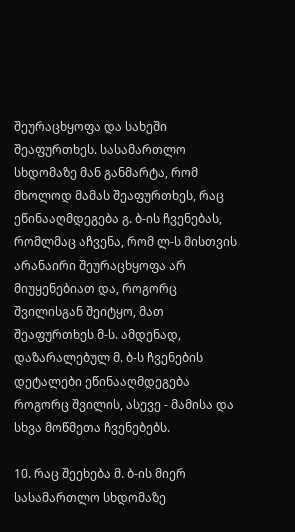შეურაცხყოფა და სახეში შეაფურთხეს. სასამართლო სხდომაზე მან განმარტა, რომ მხოლოდ მამას შეაფურთხეს, რაც ეწინააღმდეგება გ. ბ-ის ჩვენებას, რომლმაც აჩვენა, რომ ლ-ს მისთვის არანაირი შეურაცხყოფა არ მიუყენებიათ და, როგორც შვილისგან შეიტყო, მათ შეაფურთხეს მ-ს. ამდენად, დაზარალებულ მ. ბ-ს ჩვენების დეტალები ეწინააღმდეგება როგორც შვილის, ასევე - მამისა და სხვა მოწმეთა ჩვენებებს.

10. რაც შეეხება მ. ბ-ის მიერ სასამართლო სხდომაზე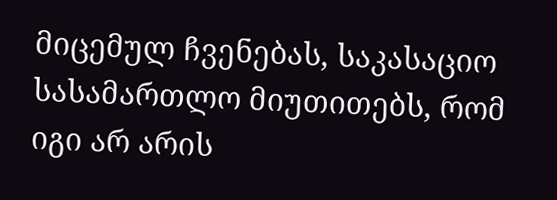მიცემულ ჩვენებას, საკასაციო სასამართლო მიუთითებს, რომ იგი არ არის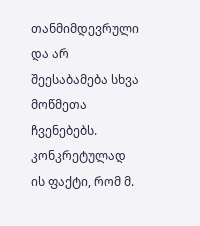თანმიმდევრული და არ შეესაბამება სხვა მოწმეთა ჩვენებებს. კონკრეტულად ის ფაქტი, რომ მ.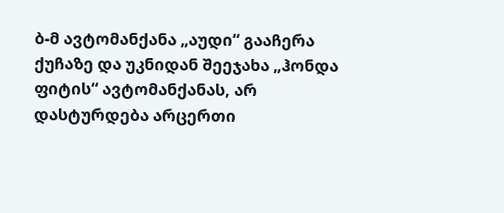ბ-მ ავტომანქანა „აუდი“ გააჩერა ქუჩაზე და უკნიდან შეეჯახა „ჰონდა ფიტის“ ავტომანქანას, არ დასტურდება არცერთი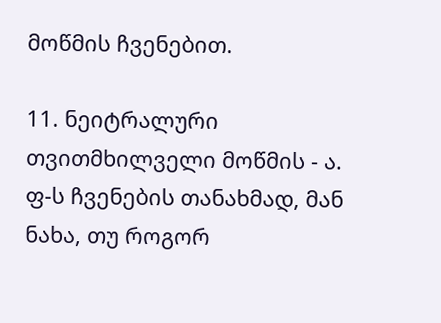მოწმის ჩვენებით.

11. ნეიტრალური თვითმხილველი მოწმის - ა. ფ-ს ჩვენების თანახმად, მან ნახა, თუ როგორ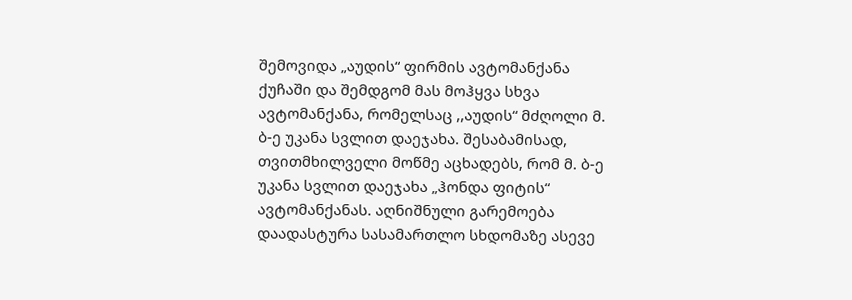შემოვიდა „აუდის“ ფირმის ავტომანქანა ქუჩაში და შემდგომ მას მოჰყვა სხვა ავტომანქანა, რომელსაც ,,აუდის“ მძღოლი მ. ბ-ე უკანა სვლით დაეჯახა. შესაბამისად, თვითმხილველი მოწმე აცხადებს, რომ მ. ბ-ე უკანა სვლით დაეჯახა „ჰონდა ფიტის“ ავტომანქანას. აღნიშნული გარემოება დაადასტურა სასამართლო სხდომაზე ასევე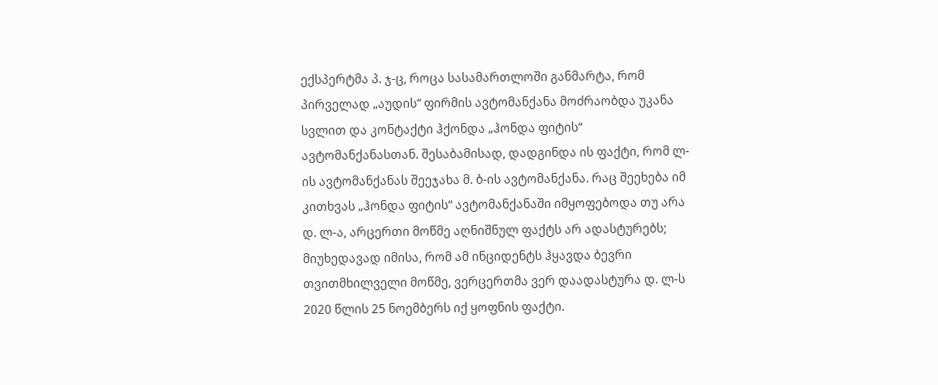ექსპერტმა პ. ჯ-ც, როცა სასამართლოში განმარტა, რომ პირველად „აუდის“ ფირმის ავტომანქანა მოძრაობდა უკანა სვლით და კონტაქტი ჰქონდა „ჰონდა ფიტის“ ავტომანქანასთან. შესაბამისად, დადგინდა ის ფაქტი, რომ ლ-ის ავტომანქანას შეეჯახა მ. ბ-ის ავტომანქანა. რაც შეეხება იმ კითხვას „ჰონდა ფიტის“ ავტომანქანაში იმყოფებოდა თუ არა დ. ლ-ა, არცერთი მოწმე აღნიშნულ ფაქტს არ ადასტურებს; მიუხედავად იმისა, რომ ამ ინციდენტს ჰყავდა ბევრი თვითმხილველი მოწმე, ვერცერთმა ვერ დაადასტურა დ. ლ-ს 2020 წლის 25 ნოემბერს იქ ყოფნის ფაქტი.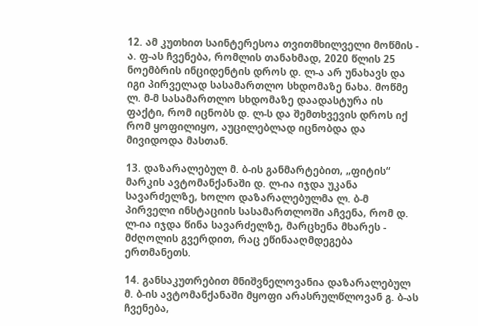12. ამ კუთხით საინტერესოა თვითმხილველი მოწმის - ა. ფ-ას ჩვენება, რომლის თანახმად, 2020 წლის 25 ნოემბრის ინციდენტის დროს დ. ლ-ა არ უნახავს და იგი პირველად სასამართლო სხდომაზე ნახა. მოწმე ლ. მ-მ სასამართლო სხდომაზე დაადასტურა ის ფაქტი, რომ იცნობს დ. ლ-ს და შემთხვევის დროს იქ რომ ყოფილიყო, აუცილებლად იცნობდა და მივიდოდა მასთან.

13. დაზარალებულ მ. ბ-ის განმარტებით, „ფიტის“ მარკის ავტომანქანაში დ. ლ-ია იჯდა უკანა სავარძელზე, ხოლო დაზარალებულმა ლ. ბ-მ პირველი ინსტაციის სასამართლოში აჩვენა, რომ დ. ლ-ია იჯდა წინა სავარძელზე, მარცხენა მხარეს - მძღოლის გვერდით, რაც ეწინააღმდეგება ერთმანეთს.

14. განსაკუთრებით მნიშვნელოვანია დაზარალებულ მ. ბ-ის ავტომანქანაში მყოფი არასრულწლოვან გ. ბ-ას ჩვენება,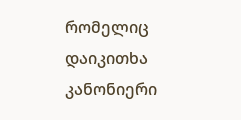რომელიც დაიკითხა კანონიერი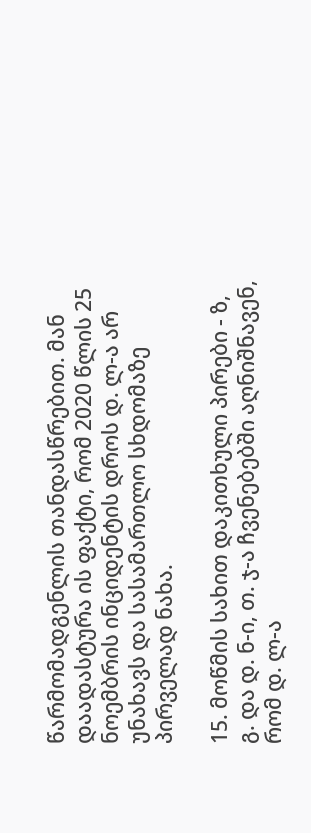წარმომადგენლის თანდასწრებით. მან დაადასტურა ის ფაქტი, რომ 2020 წლის 25 ნოემბრის ინციდენტის დროს დ. ლ-ა არ უნახავს და სასამართლო სხდომაზე პირველად ნახა.

15. მოწმის სახით დაკითხული პირები - ზ, გ. და დ. ნ-ი, თ. ჯ-ა ჩვენებებში აღნიშნავენ, რომ დ. ლ-ა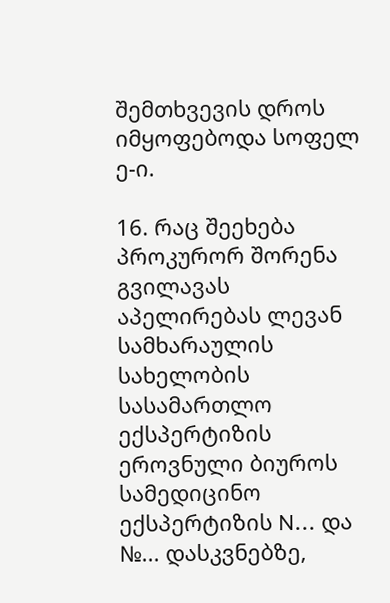შემთხვევის დროს იმყოფებოდა სოფელ ე-ი.

16. რაც შეეხება პროკურორ შორენა გვილავას აპელირებას ლევან სამხარაულის სახელობის სასამართლო ექსპერტიზის ეროვნული ბიუროს სამედიცინო ექსპერტიზის N... და №... დასკვნებზე,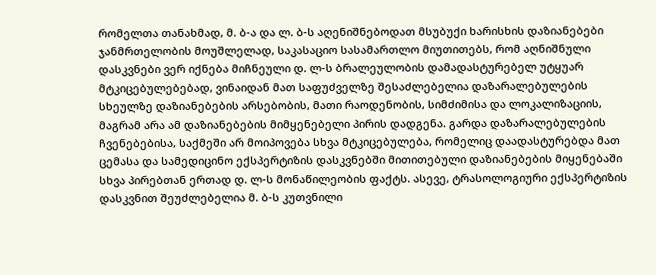რომელთა თანახმად, მ. ბ-ა და ლ. ბ-ს აღენიშნებოდათ მსუბუქი ხარისხის დაზიანებები ჯანმრთელობის მოუშლელად, საკასაციო სასამართლო მიუთითებს, რომ აღნიშნული დასკვნები ვერ იქნება მიჩნეული დ. ლ-ს ბრალეულობის დამადასტურებელ უტყუარ მტკიცებულებებად, ვინაიდან მათ საფუძველზე შესაძლებელია დაზარალებულების სხეულზე დაზიანებების არსებობის, მათი რაოდენობის, სიმძიმისა და ლოკალიზაციის, მაგრამ არა ამ დაზიანებების მიმყენებელი პირის დადგენა. გარდა დაზარალებულების ჩვენებებისა, საქმეში არ მოიპოვება სხვა მტკიცებულება, რომელიც დაადასტურებდა მათ ცემასა და სამედიცინო ექსპერტიზის დასკვნებში მითითებული დაზიანებების მიყენებაში სხვა პირებთან ერთად დ. ლ-ს მონაწილეობის ფაქტს. ასევე, ტრასოლოგიური ექსპერტიზის დასკვნით შეუძლებელია მ. ბ-ს კუთვნილი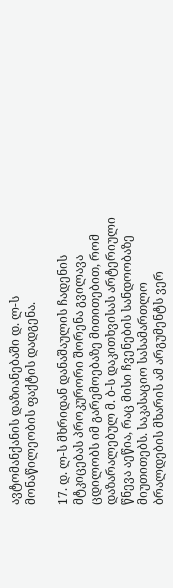ავტომანქანის დაზიანებაში დ. ლ-ს მონაწილეობის ფაქტის დადგენა.

17. დ. ლ-ს მხრიდან დანაშაულის ჩადენის მტკიცებას პროკურორი შორენა გვილავა ცდილობს იმ გარემოებაზე მითითებით, რომ დაზარალებულ მ. ბ-ს დაკითხვისას არტერიული წნევა აეწია, რაც მისი ჩვენების სანდოობაზე მიუთითებს. საკასაციო სასამართლო ბრალდების მხარის ამ არგუმენტს ვერ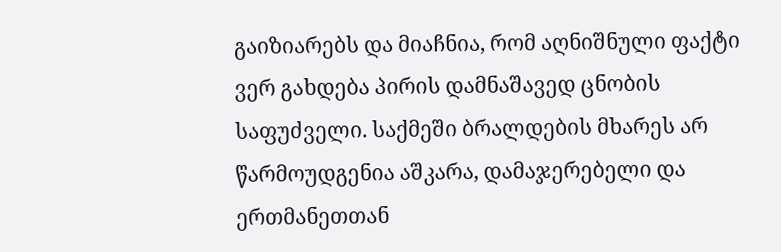გაიზიარებს და მიაჩნია, რომ აღნიშნული ფაქტი ვერ გახდება პირის დამნაშავედ ცნობის საფუძველი. საქმეში ბრალდების მხარეს არ წარმოუდგენია აშკარა, დამაჯერებელი და ერთმანეთთან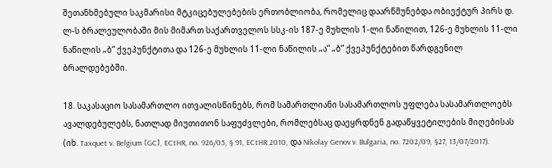შეთანხმებული საკმარისი მტკიცებულებების ერთობლიობა, რომელიც დაარწმუნებდა ობიექტურ პირს დ. ლ-ს ბრალეულობაში მის მიმართ საქართველოს სსკ-ის 187-ე მუხლის 1-ლი ნაწილით, 126-ე მუხლის 11-ლი ნაწილის „ბ“ ქვეპუნქტითა და 126-ე მუხლის 11-ლი ნაწილის „ა“ „ბ“ ქვეპუნქტებით წარდგენილ ბრალდებებში.

18. საკასაციო სასამართლო ითვალისწინებს, რომ სამართლიანი სასამართლოს უფლება სასამართლოებს ავალდებულებს, ნათლად მიუთითონ საფუძვლები, რომლებსაც დაეყრდნენ გადაწყვეტილების მიღებისას (იხ. Taxquet v. Belgium [GC], ECtHR, no. 926/05, § 91, ECtHR 2010, და Nikolay Genov v. Bulgaria, no. 7202/09, §27, 13/07/2017).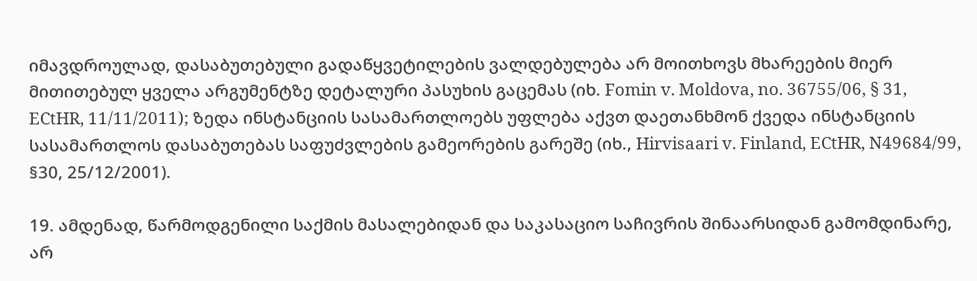იმავდროულად, დასაბუთებული გადაწყვეტილების ვალდებულება არ მოითხოვს მხარეების მიერ მითითებულ ყველა არგუმენტზე დეტალური პასუხის გაცემას (იხ. Fomin v. Moldova, no. 36755/06, § 31, ECtHR, 11/11/2011); ზედა ინსტანციის სასამართლოებს უფლება აქვთ დაეთანხმონ ქვედა ინსტანციის სასამართლოს დასაბუთებას საფუძვლების გამეორების გარეშე (იხ., Hirvisaari v. Finland, ECtHR, N49684/99, §30, 25/12/2001).

19. ამდენად, წარმოდგენილი საქმის მასალებიდან და საკასაციო საჩივრის შინაარსიდან გამომდინარე, არ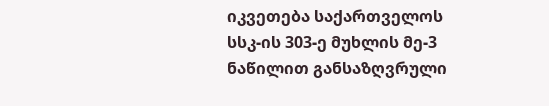იკვეთება საქართველოს სსკ-ის 303-ე მუხლის მე-3 ნაწილით განსაზღვრული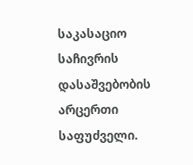საკასაციო საჩივრის დასაშვებობის არცერთი საფუძველი.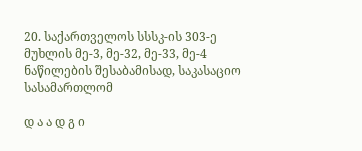20. საქართველოს სსსკ-ის 303-ე მუხლის მე-3, მე-32, მე-33, მე-4 ნაწილების შესაბამისად, საკასაციო სასამართლომ

დ ა ა დ გ ი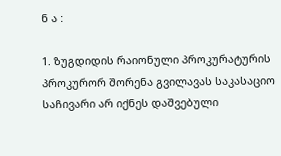ნ ა :

1. ზუგდიდის რაიონული პროკურატურის პროკურორ შორენა გვილავას საკასაციო საჩივარი არ იქნეს დაშვებული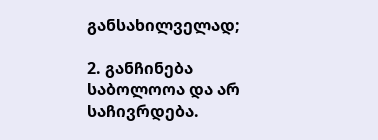განსახილველად;

2. განჩინება საბოლოოა და არ საჩივრდება.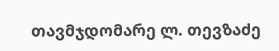თავმჯდომარე ლ. თევზაძე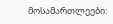მოსამართლეები: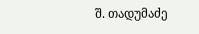შ. თადუმაძე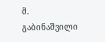მ. გაბინაშვილი